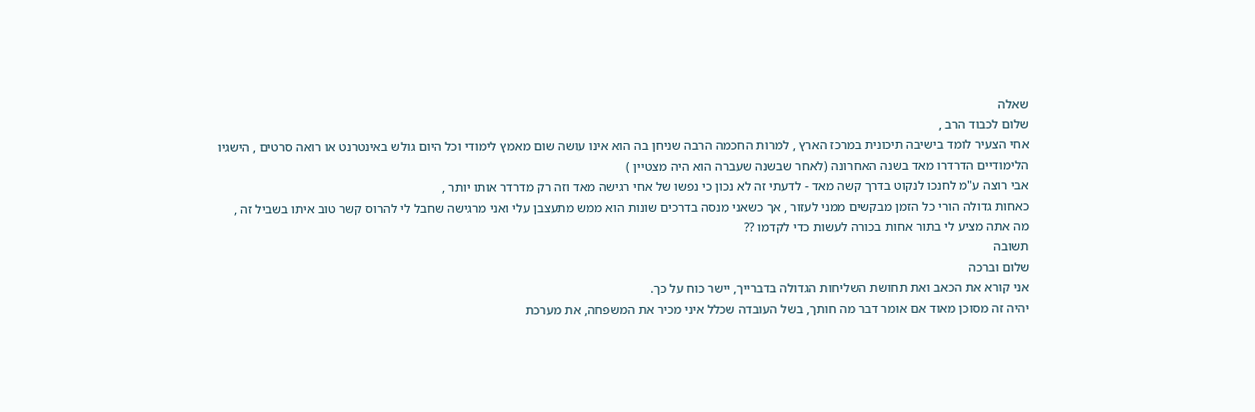שאלה
שלום לכבוד הרב ,
אחי הצעיר לומד בישיבה תיכונית במרכז הארץ , למרות החכמה הרבה שניחן בה הוא אינו עושה שום מאמץ לימודי וכל היום גולש באינטרנט או רואה סרטים , הישגיו הלימודיים הדרדרו מאד בשנה האחרונה (לאחר שבשנה שעברה הוא היה מצטיין )
אבי רוצה ע"מ לחנכו לנקוט בדרך קשה מאד - לדעתי זה לא נכון כי נפשו של אחי רגישה מאד וזה רק מדרדר אותו יותר ,
כאחות גדולה הורי כל הזמן מבקשים ממני לעזור , אך כשאני מנסה בדרכים שונות הוא ממש מתעצבן עלי ואני מרגישה שחבל לי להרוס קשר טוב איתו בשביל זה ,
מה אתה מציע לי בתור אחות בכורה לעשות כדי לקדמו ??
תשובה
שלום וברכה
אני קורא את הכאב ואת תחושת השליחות הגדולה בדברייך, יישר כוח על כך.
יהיה זה מסוכן מאוד אם אומר דבר מה חותך, בשל העובדה שכלל איני מכיר את המשפחה, את מערכת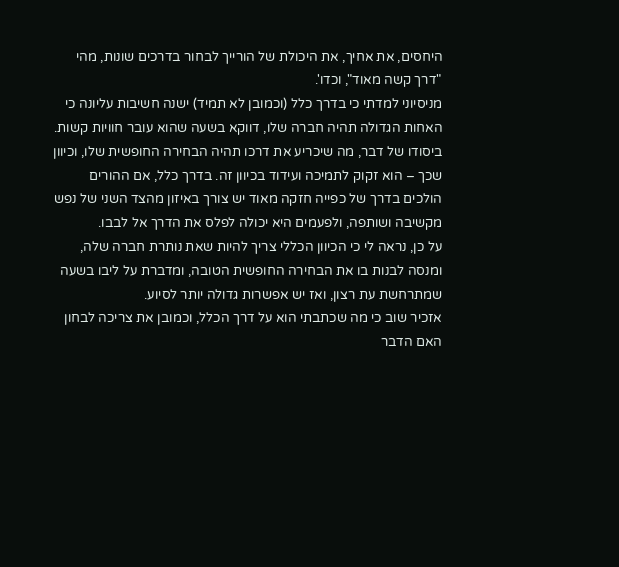היחסים, את אחיך, את היכולת של הורייך לבחור בדרכים שונות, מהי "דרך קשה מאוד", וכדו'.
מניסיוני למדתי כי בדרך כלל (וכמובן לא תמיד) ישנה חשיבות עליונה כי האחות הגדולה תהיה חברה שלו, דווקא בשעה שהוא עובר חוויות קשות. ביסודו של דבר, מה שיכריע את דרכו תהיה הבחירה החופשית שלו, וכיוון שכך – הוא זקוק לתמיכה ועידוד בכיוון זה. בדרך כלל, אם ההורים הולכים בדרך של כפייה חזקה מאוד יש צורך באיזון מהצד השני של נפש מקשיבה ושותפה, ולפעמים היא יכולה לפלס את הדרך אל לבבו.
על כן, נראה לי כי הכיוון הכללי צריך להיות שאת נותרת חברה שלה, ומנסה לבנות בו את הבחירה החופשית הטובה, ומדברת על ליבו בשעה שמתרחשת עת רצון, ואז יש אפשרות גדולה יותר לסיוע.
אזכיר שוב כי מה שכתבתי הוא על דרך הכלל, וכמובן את צריכה לבחון האם הדבר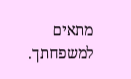מתאים למשפחתך.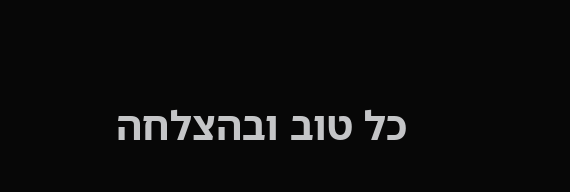כל טוב ובהצלחה